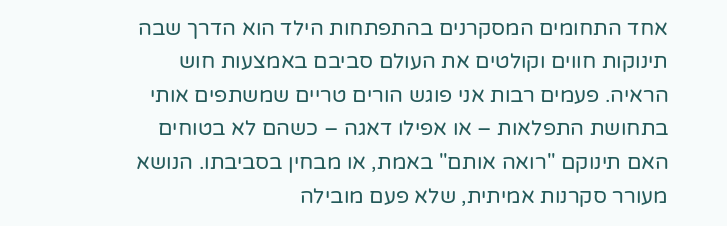אחד התחומים המסקרנים בהתפתחות הילד הוא הדרך שבה תינוקות חווים וקולטים את העולם סביבם באמצעות חוש הראיה. פעמים רבות אני פוגש הורים טריים שמשתפים אותי בתחושת התפלאות – או אפילו דאגה – כשהם לא בטוחים האם תינוקם "רואה אותם" באמת, או מבחין בסביבתו. הנושא מעורר סקרנות אמיתית, שלא פעם מובילה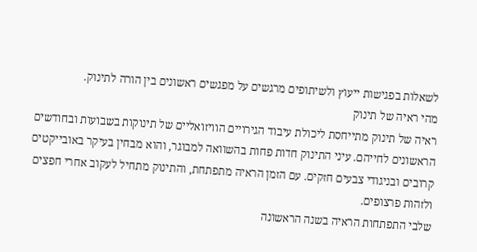לשאלות בפגישות ייעוץ ולשיתופים מרגשים על מפגשים ראשונים בין הורה לתינוק.
מהי ראיה של תינוק
ראיה של תינוק מתייחסת ליכולת עיבוד הגירויים הוויזואליים של תינוקות בשבועות ובחודשים הראשונים לחייהם. עיני התינוק חדות פחות בהשוואה למבוגר, והוא מבחין בעיקר באובייקטים קרובים ובניגודי צבעים חזקים. עם הזמן הראיה מתפתחת, והתינוק מתחיל לעקוב אחרי חפצים ולזהות פרצופים.
שלבי התפתחות הראיה בשנה הראשונה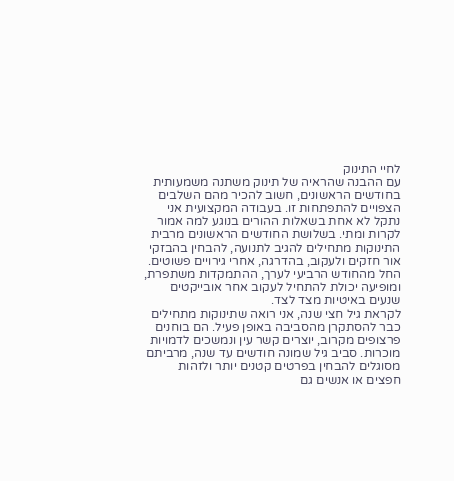לחיי התינוק
עם ההבנה שהראיה של תינוק משתנה משמעותית בחודשים הראשונים, חשוב להכיר מהם השלבים הצפויים להתפתחות זו. בעבודה המקצועית אני נתקל לא אחת בשאלות ההורים בנוגע למה אמור לקרות ומתי. בשלושת החודשים הראשונים מרבית התינוקות מתחילים להגיב לתנועה, להבחין בהבזקי אור חזקים ולעקוב, בהדרגה, אחרי גירויים פשוטים. החל מהחודש הרביעי לערך, ההתמקדות משתפרת, ומופיעה יכולת להתחיל לעקוב אחר אובייקטים שנעים באיטיות מצד לצד.
לקראת גיל חצי שנה, אני רואה שתינוקות מתחילים כבר להסתקרן מהסביבה באופן פעיל. הם בוחנים פרצופים מקרוב, יוצרים קשר עין ונמשכים לדמויות מוכרות. סביב גיל שמונה חודשים עד שנה, מרביתם מסוגלים להבחין בפרטים קטנים יותר ולזהות חפצים או אנשים גם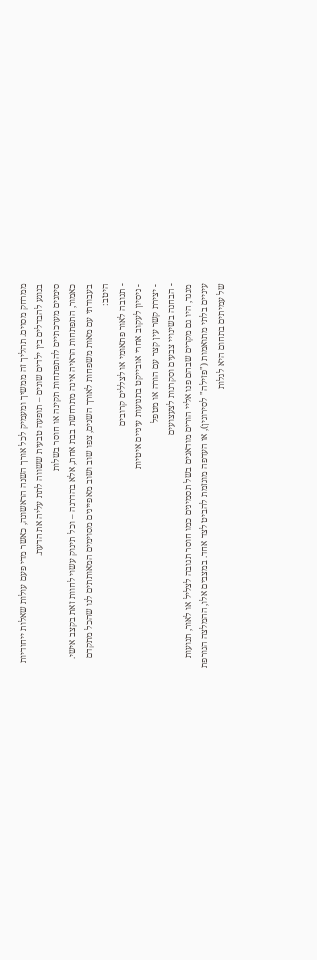ממרחק מסוים. תהליך זה ממשיך ומעמיק לכל אורך השנה הראשונה, כאשר מדי פעם עולות שאלות ייחודיות בנוגע להבדלים בין ילדים שונים – תופעה טבעית ששווה לתת עליה את הדעת.
סימנים מערכתיים להתפתחות תקינה או חוסר בשלות
כאמור, התפתחות הראיה אינה מתרחשת בבת אחת, אלא בהדרגה – וכל תינוק עשוי לחוות זאת בקצב אישי. בעבודתי עם מאות משפחות לאורך השנים, צפו שוב ושוב מאפיינים מסוימים המאותתים לנו שהכל מתקדם היטב:
- תגובה לאור פתאומי או לצללים קרובים
- ניסיון לעקוב אחרי אובייקט בתנועות עיניים איטיות
- יצירת קשר עין קצר עם הורה או מטפל
- הבחנה בשינויי צבעים וסקרנות לצעצועים
מנגד, היו גם מקרים שבהם פנו אליי הורים מודאגים בשל תסמינים כמו חוסר תגובה לצליל או לאור, תנועות עיניים בלתי מתואמות ("פזילה" לסירוגין), או העדפה מוגזמת להביט לצד אחד. במצבים אלו, ההמלצה הגורפת של עמיתים בתחום היא לגלות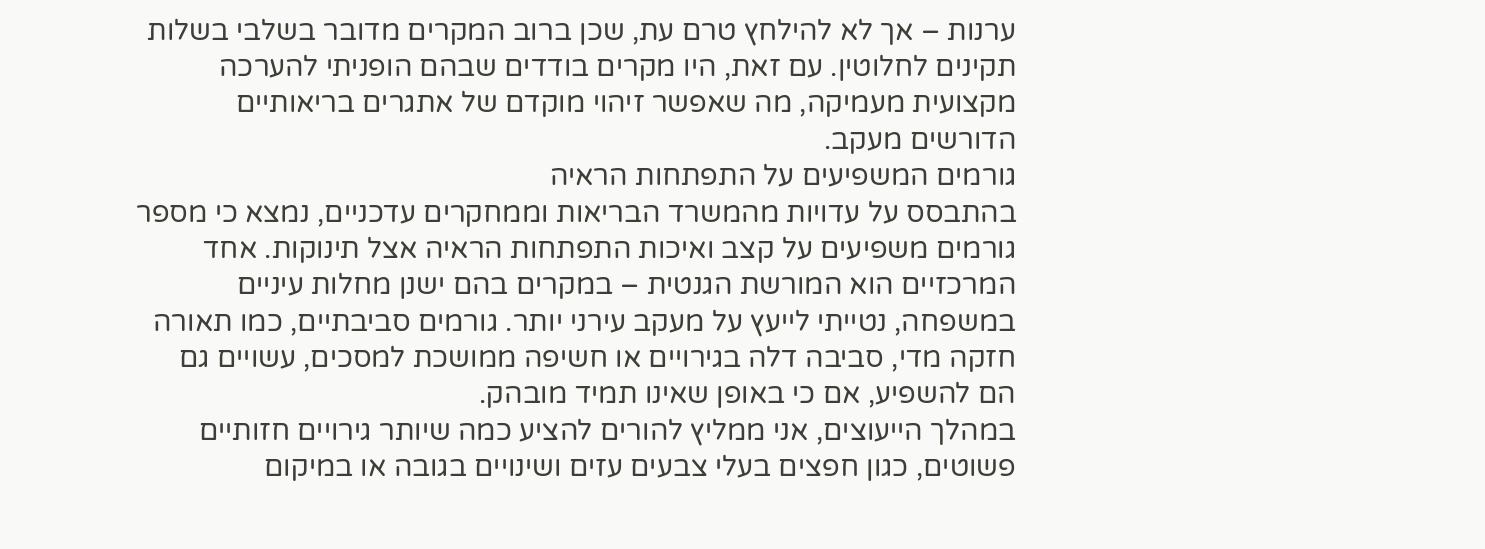ערנות – אך לא להילחץ טרם עת, שכן ברוב המקרים מדובר בשלבי בשלות תקינים לחלוטין. עם זאת, היו מקרים בודדים שבהם הופניתי להערכה מקצועית מעמיקה, מה שאפשר זיהוי מוקדם של אתגרים בריאותיים הדורשים מעקב.
גורמים המשפיעים על התפתחות הראיה
בהתבסס על עדויות מהמשרד הבריאות וממחקרים עדכניים, נמצא כי מספר גורמים משפיעים על קצב ואיכות התפתחות הראיה אצל תינוקות. אחד המרכזיים הוא המורשת הגנטית – במקרים בהם ישנן מחלות עיניים במשפחה, נטייתי לייעץ על מעקב עירני יותר. גורמים סביבתיים, כמו תאורה חזקה מדי, סביבה דלה בגירויים או חשיפה ממושכת למסכים, עשויים גם הם להשפיע, אם כי באופן שאינו תמיד מובהק.
במהלך הייעוצים, אני ממליץ להורים להציע כמה שיותר גירויים חזותיים פשוטים, כגון חפצים בעלי צבעים עזים ושינויים בגובה או במיקום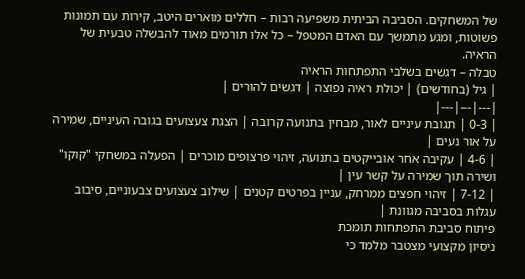של המשחקים. הסביבה הביתית משפיעה רבות – חללים מוארים היטב, קירות עם תמונות פשוטות, ומגע מתמשך עם האדם המטפל – כל אלו תורמים מאוד להבשלה טבעית של הראיה.
טבלה – דגשים בשלבי התפתחות הראיה
| גיל (בחודשים) | יכולת ראיה נפוצה | דגשים להורים |
|---|---|---|
| 0-3 | תגובת עיניים לאור, מבחין בתנועה קרובה | הצגת צעצועים בגובה העיניים, שמירה על אור נעים |
| 4-6 | עקיבה אחר אובייקטים בתנועה, זיהוי פרצופים מוכרים | הפעלה במשחקי "קוקו" ושירה תוך שמירה על קשר עין |
| 7-12 | זיהוי חפצים ממרחק, עניין בפרטים קטנים | שילוב צעצועים צבעוניים, סיבוב עגלות בסביבה מגוונת |
פיתוח סביבת התפתחות תומכת
ניסיון מקצועי מצטבר מלמד כי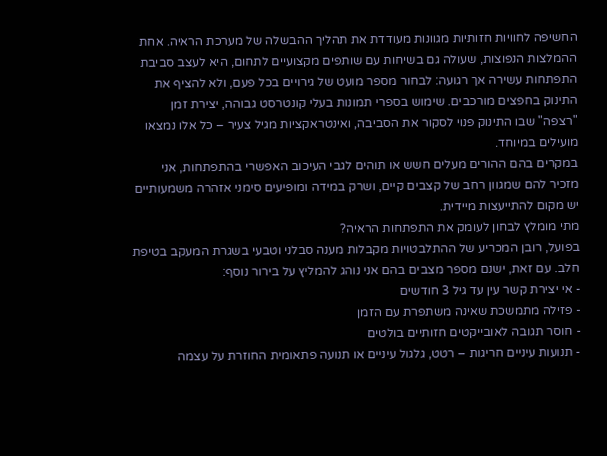החשיפה לחוויות חזותיות מגוונות מעודדת את תהליך ההבשלה של מערכת הראיה. אחת ההמלצות הנפוצות, שעולה גם בשיחות עם שותפים מקצועיים לתחום, היא לעצב סביבת התפתחות עשירה אך רגועה: לבחור מספר מועט של גירויים בכל פעם, ולא להציף את התינוק בחפצים מורכבים. שימוש בספרי תמונות בעלי קונטרסט גבוהה, יצירת זמן "רצפה" שבו התינוק פנוי לסקור את הסביבה, ואינטראקציות מגיל צעיר – כל אלו נמצאו מועילים במיוחד.
במקרים בהם ההורים מעלים חשש או תוהים לגבי העיכוב האפשרי בהתפתחות, אני מזכיר להם שמגוון רחב של קצבים קיים, ושרק במידה ומופיעים סימני אזהרה משמעותיים יש מקום להתייעצות מיידית.
מתי מומלץ לבחון לעומק את התפתחות הראיה?
בפועל, רובן המכריע של ההתלבטויות מקבלות מענה סבלני וטבעי בשגרת המעקב בטיפת חלב. עם זאת, ישנם מספר מצבים בהם אני נוהג להמליץ על בירור נוסף:
- אי יצירת קשר עין עד גיל 3 חודשים
- פזילה מתמשכת שאינה משתפרת עם הזמן
- חוסר תגובה לאובייקטים חזותיים בולטים
- תנועות עיניים חריגות – רטט, גלגול עיניים או תנועה פתאומית החוזרת על עצמה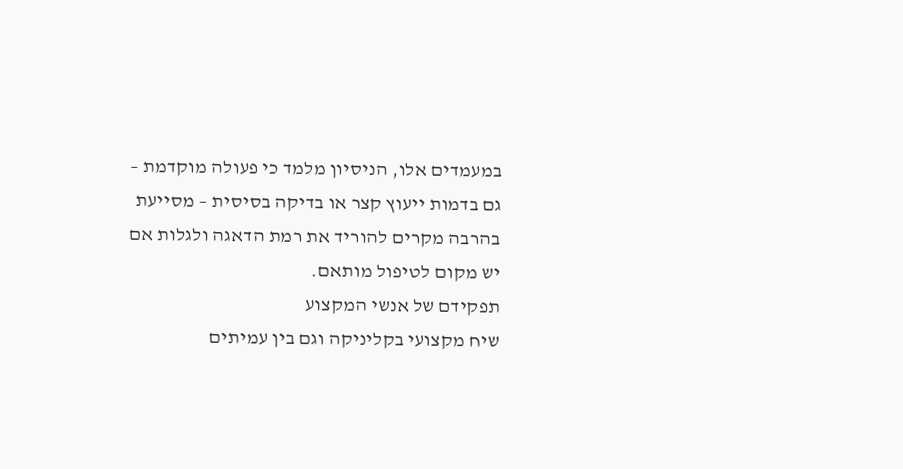במעמדים אלו, הניסיון מלמד כי פעולה מוקדמת – גם בדמות ייעוץ קצר או בדיקה בסיסית – מסייעת בהרבה מקרים להוריד את רמת הדאגה ולגלות אם יש מקום לטיפול מותאם.
תפקידם של אנשי המקצוע
שיח מקצועי בקליניקה וגם בין עמיתים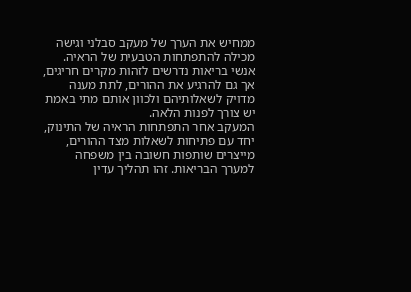ממחיש את הערך של מעקב סבלני וגישה מכילה להתפתחות הטבעית של הראיה. אנשי בריאות נדרשים לזהות מקרים חריגים, אך גם להרגיע את ההורים, לתת מענה מדויק לשאלותיהם ולכוון אותם מתי באמת יש צורך לפנות הלאה.
המעקב אחר התפתחות הראיה של התינוק, יחד עם פתיחות לשאלות מצד ההורים, מייצרים שותפות חשובה בין משפחה למערך הבריאות. זהו תהליך עדין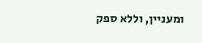ומעניין, וללא ספק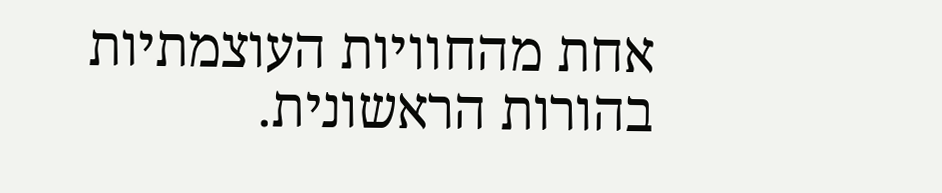אחת מהחוויות העוצמתיות בהורות הראשונית.